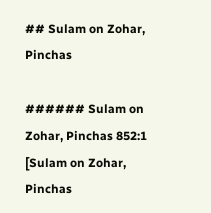## Sulam on Zohar, Pinchas

###### Sulam on Zohar, Pinchas 852:1
[Sulam on Zohar, Pinchas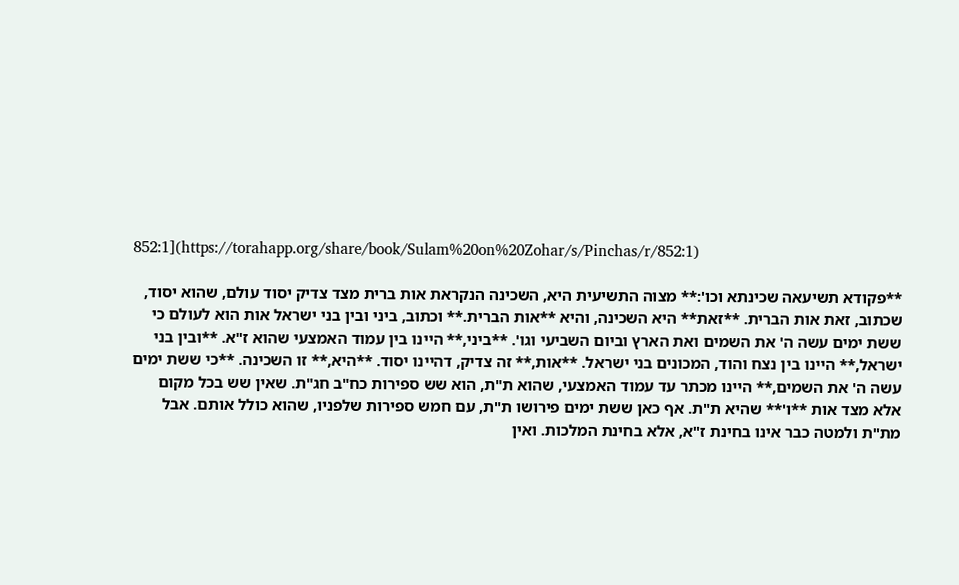852:1](https://torahapp.org/share/book/Sulam%20on%20Zohar/s/Pinchas/r/852:1)

**פקודא תשיעאה שכינתא וכו':** מצוה התשיעית היא, השכינה הנקראת אות ברית מצד צדיק יסוד עולם, שהוא יסוד, שכתוב, זאת אות הברית. **זאת** היא השכינה, והיא **אות הברית.** וכתוב, ביני ובין בני ישראל אות הוא לעולם כי ששת ימים עשה ה' את השמים ואת הארץ וביום השביעי וגו'. **ביני,** היינו בין עמוד האמצעי שהוא ז"א. **ובין בני ישראל,** היינו בין נצח והוד, המכונים בני ישראל. **אות,** זה צדיק, דהיינו יסוד. **היא,** זו השכינה. **כי ששת ימים עשה ה' את השמים,** היינו מכתר עד עמוד האמצעי, שהוא ת"ת, הוא שש ספירות כח"ב חג"ת. שאין שש בכל מקום אלא מצד אות **ו'** שהיא ת"ת. אף כאן ששת ימים פירושו ת"ת, עם חמש ספירות שלפניו, שהוא כולל אותם. אבל מת"ת ולמטה כבר אינו בחינת ז"א, אלא בחינת המלכות. ואין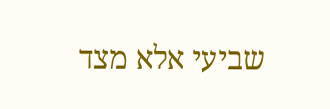שביעי אלא מצד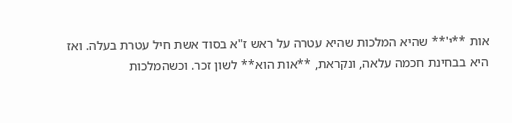אות **י'** שהיא המלכות שהיא עטרה על ראש ז"א בסוד אשת חיל עטרת בעלה. ואז היא בבחינת חכמה עלאה, ונקראת, **אות הוא** לשון זכר. וכשהמלכות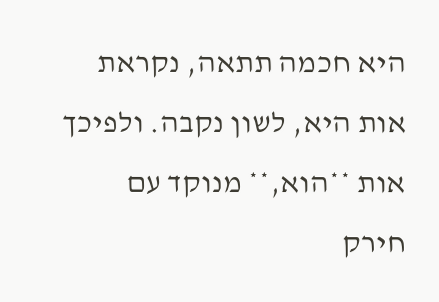היא חכמה תתאה, נקראת אות היא, לשון נקבה. ולפיכך אות **הוא,** מנוקד עם חירק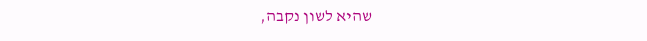שהיא לשון נקבה,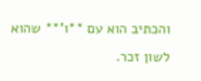והכתיב הוא עם **ו'** שהוא לשון זכר.